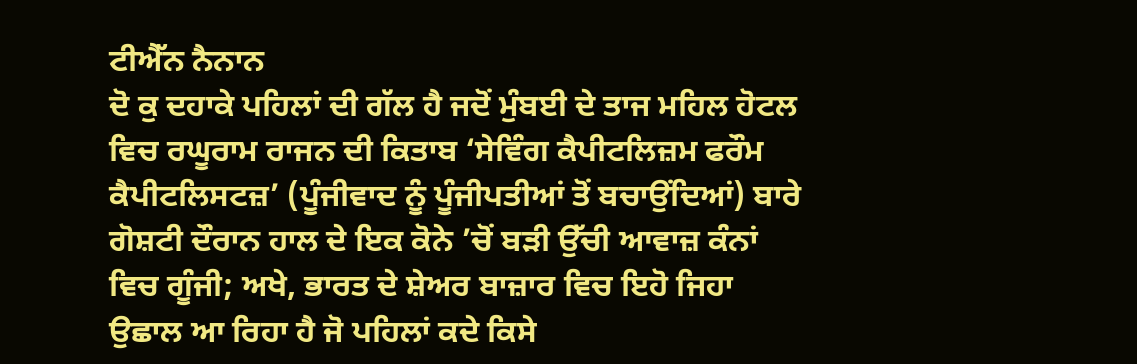ਟੀਐੱਨ ਨੈਨਾਨ
ਦੋ ਕੁ ਦਹਾਕੇ ਪਹਿਲਾਂ ਦੀ ਗੱਲ ਹੈ ਜਦੋਂ ਮੁੰਬਈ ਦੇ ਤਾਜ ਮਹਿਲ ਹੋਟਲ ਵਿਚ ਰਘੂਰਾਮ ਰਾਜਨ ਦੀ ਕਿਤਾਬ ‘ਸੇਵਿੰਗ ਕੈਪੀਟਲਿਜ਼ਮ ਫਰੌਮ ਕੈਪੀਟਲਿਸਟਜ਼’ (ਪੂੰਜੀਵਾਦ ਨੂੰ ਪੂੰਜੀਪਤੀਆਂ ਤੋਂ ਬਚਾਉਂਦਿਆਂ) ਬਾਰੇ ਗੋਸ਼ਟੀ ਦੌਰਾਨ ਹਾਲ ਦੇ ਇਕ ਕੋਨੇ ’ਚੋਂ ਬੜੀ ਉੱਚੀ ਆਵਾਜ਼ ਕੰਨਾਂ ਵਿਚ ਗੂੰਜੀ; ਅਖੇ, ਭਾਰਤ ਦੇ ਸ਼ੇਅਰ ਬਾਜ਼ਾਰ ਵਿਚ ਇਹੋ ਜਿਹਾ ਉਛਾਲ ਆ ਰਿਹਾ ਹੈ ਜੋ ਪਹਿਲਾਂ ਕਦੇ ਕਿਸੇ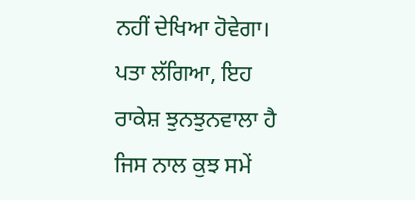ਨਹੀਂ ਦੇਖਿਆ ਹੋਵੇਗਾ। ਪਤਾ ਲੱਗਿਆ, ਇਹ ਰਾਕੇਸ਼ ਝੁਨਝੁਨਵਾਲਾ ਹੈ ਜਿਸ ਨਾਲ ਕੁਝ ਸਮੇਂ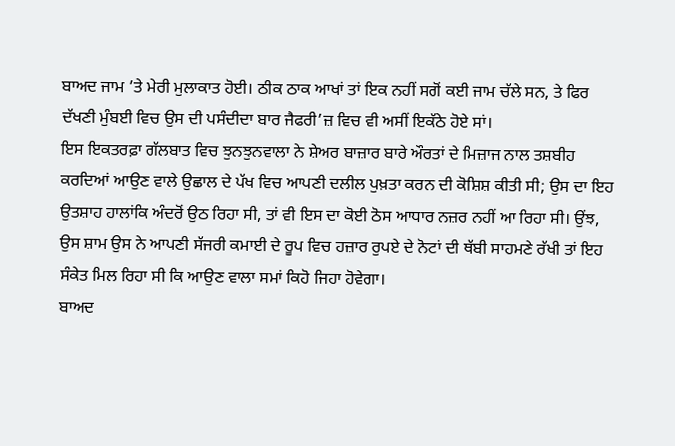ਬਾਅਦ ਜਾਮ ’ਤੇ ਮੇਰੀ ਮੁਲਾਕਾਤ ਹੋਈ। ਠੀਕ ਠਾਕ ਆਖਾਂ ਤਾਂ ਇਕ ਨਹੀਂ ਸਗੋਂ ਕਈ ਜਾਮ ਚੱਲੇ ਸਨ, ਤੇ ਫਿਰ ਦੱਖਣੀ ਮੁੰਬਈ ਵਿਚ ਉਸ ਦੀ ਪਸੰਦੀਦਾ ਬਾਰ ਜੈਫਰੀ’ਜ਼ ਵਿਚ ਵੀ ਅਸੀਂ ਇਕੱਠੇ ਹੋਏ ਸਾਂ।
ਇਸ ਇਕਤਰਫ਼ਾ ਗੱਲਬਾਤ ਵਿਚ ਝੁਨਝੁਨਵਾਲਾ ਨੇ ਸ਼ੇਅਰ ਬਾਜ਼ਾਰ ਬਾਰੇ ਔਰਤਾਂ ਦੇ ਮਿਜ਼ਾਜ ਨਾਲ ਤਸ਼ਬੀਹ ਕਰਦਿਆਂ ਆਉਣ ਵਾਲੇ ਉਛਾਲ ਦੇ ਪੱਖ ਵਿਚ ਆਪਣੀ ਦਲੀਲ ਪੁਖ਼ਤਾ ਕਰਨ ਦੀ ਕੋਸ਼ਿਸ਼ ਕੀਤੀ ਸੀ; ਉਸ ਦਾ ਇਹ ਉਤਸ਼ਾਹ ਹਾਲਾਂਕਿ ਅੰਦਰੋਂ ਉਠ ਰਿਹਾ ਸੀ, ਤਾਂ ਵੀ ਇਸ ਦਾ ਕੋਈ ਠੋਸ ਆਧਾਰ ਨਜ਼ਰ ਨਹੀਂ ਆ ਰਿਹਾ ਸੀ। ਉਂਝ, ਉਸ ਸ਼ਾਮ ਉਸ ਨੇ ਆਪਣੀ ਸੱਜਰੀ ਕਮਾਈ ਦੇ ਰੂਪ ਵਿਚ ਹਜ਼ਾਰ ਰੁਪਏ ਦੇ ਨੋਟਾਂ ਦੀ ਥੱਬੀ ਸਾਹਮਣੇ ਰੱਖੀ ਤਾਂ ਇਹ ਸੰਕੇਤ ਮਿਲ ਰਿਹਾ ਸੀ ਕਿ ਆਉਣ ਵਾਲਾ ਸਮਾਂ ਕਿਹੋ ਜਿਹਾ ਹੋਵੇਗਾ।
ਬਾਅਦ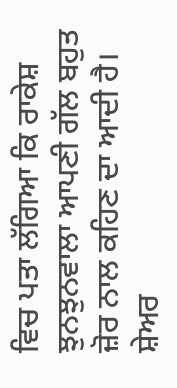ਵਿਚ ਪਤਾ ਲੱਗਿਆ ਕਿ ਰਾਕੇਸ਼ ਝੁਨਝੁਨਵਾਲਾ ਆਪਣੀ ਗੱਲ ਬਹੁਤ ਜ਼ੋਰ ਨਾਲ ਕਹਿਣ ਦਾ ਆਦੀ ਹੈ। ਸ਼ੇਅਰ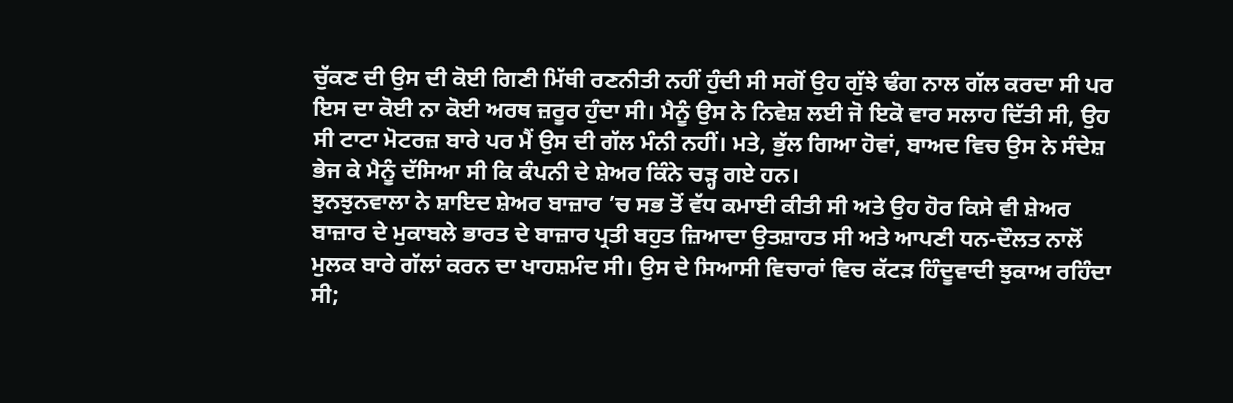ਚੁੱਕਣ ਦੀ ਉਸ ਦੀ ਕੋਈ ਗਿਣੀ ਮਿੱਥੀ ਰਣਨੀਤੀ ਨਹੀਂ ਹੁੰਦੀ ਸੀ ਸਗੋਂ ਉਹ ਗੁੱਝੇ ਢੰਗ ਨਾਲ ਗੱਲ ਕਰਦਾ ਸੀ ਪਰ ਇਸ ਦਾ ਕੋਈ ਨਾ ਕੋਈ ਅਰਥ ਜ਼ਰੂਰ ਹੁੰਦਾ ਸੀ। ਮੈਨੂੰ ਉਸ ਨੇ ਨਿਵੇਸ਼ ਲਈ ਜੋ ਇਕੋ ਵਾਰ ਸਲਾਹ ਦਿੱਤੀ ਸੀ, ਉਹ ਸੀ ਟਾਟਾ ਮੋਟਰਜ਼ ਬਾਰੇ ਪਰ ਮੈਂ ਉਸ ਦੀ ਗੱਲ ਮੰਨੀ ਨਹੀਂ। ਮਤੇ, ਭੁੱਲ ਗਿਆ ਹੋਵਾਂ, ਬਾਅਦ ਵਿਚ ਉਸ ਨੇ ਸੰਦੇਸ਼ ਭੇਜ ਕੇ ਮੈਨੂੰ ਦੱਸਿਆ ਸੀ ਕਿ ਕੰਪਨੀ ਦੇ ਸ਼ੇਅਰ ਕਿੰਨੇ ਚੜ੍ਹ ਗਏ ਹਨ।
ਝੁਨਝੁਨਵਾਲਾ ਨੇ ਸ਼ਾਇਦ ਸ਼ੇਅਰ ਬਾਜ਼ਾਰ ’ਚ ਸਭ ਤੋਂ ਵੱਧ ਕਮਾਈ ਕੀਤੀ ਸੀ ਅਤੇ ਉਹ ਹੋਰ ਕਿਸੇ ਵੀ ਸ਼ੇਅਰ ਬਾਜ਼ਾਰ ਦੇ ਮੁਕਾਬਲੇ ਭਾਰਤ ਦੇ ਬਾਜ਼ਾਰ ਪ੍ਰਤੀ ਬਹੁਤ ਜ਼ਿਆਦਾ ਉਤਸ਼ਾਹਤ ਸੀ ਅਤੇ ਆਪਣੀ ਧਨ-ਦੌਲਤ ਨਾਲੋਂ ਮੁਲਕ ਬਾਰੇ ਗੱਲਾਂ ਕਰਨ ਦਾ ਖਾਹਸ਼ਮੰਦ ਸੀ। ਉਸ ਦੇ ਸਿਆਸੀ ਵਿਚਾਰਾਂ ਵਿਚ ਕੱਟੜ ਹਿੰਦੂਵਾਦੀ ਝੁਕਾਅ ਰਹਿੰਦਾ ਸੀ;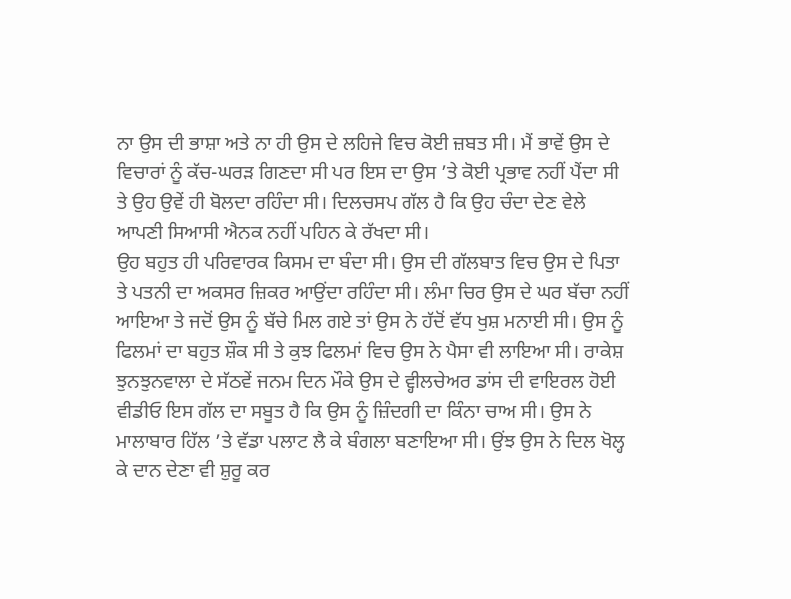ਨਾ ਉਸ ਦੀ ਭਾਸ਼ਾ ਅਤੇ ਨਾ ਹੀ ਉਸ ਦੇ ਲਹਿਜੇ ਵਿਚ ਕੋਈ ਜ਼ਬਤ ਸੀ। ਮੈਂ ਭਾਵੇਂ ਉਸ ਦੇ ਵਿਚਾਰਾਂ ਨੂੰ ਕੱਚ-ਘਰੜ ਗਿਣਦਾ ਸੀ ਪਰ ਇਸ ਦਾ ਉਸ ’ਤੇ ਕੋਈ ਪ੍ਰਭਾਵ ਨਹੀਂ ਪੈਂਦਾ ਸੀ ਤੇ ਉਹ ਉਵੇਂ ਹੀ ਬੋਲਦਾ ਰਹਿੰਦਾ ਸੀ। ਦਿਲਚਸਪ ਗੱਲ ਹੈ ਕਿ ਉਹ ਚੰਦਾ ਦੇਣ ਵੇਲੇ ਆਪਣੀ ਸਿਆਸੀ ਐਨਕ ਨਹੀਂ ਪਹਿਨ ਕੇ ਰੱਖਦਾ ਸੀ।
ਉਹ ਬਹੁਤ ਹੀ ਪਰਿਵਾਰਕ ਕਿਸਮ ਦਾ ਬੰਦਾ ਸੀ। ਉਸ ਦੀ ਗੱਲਬਾਤ ਵਿਚ ਉਸ ਦੇ ਪਿਤਾ ਤੇ ਪਤਨੀ ਦਾ ਅਕਸਰ ਜ਼ਿਕਰ ਆਉਂਦਾ ਰਹਿੰਦਾ ਸੀ। ਲੰਮਾ ਚਿਰ ਉਸ ਦੇ ਘਰ ਬੱਚਾ ਨਹੀਂ ਆਇਆ ਤੇ ਜਦੋਂ ਉਸ ਨੂੰ ਬੱਚੇ ਮਿਲ ਗਏ ਤਾਂ ਉਸ ਨੇ ਹੱਦੋਂ ਵੱਧ ਖੁਸ਼ ਮਨਾਈ ਸੀ। ਉਸ ਨੂੰ ਫਿਲਮਾਂ ਦਾ ਬਹੁਤ ਸ਼ੌਕ ਸੀ ਤੇ ਕੁਝ ਫਿਲਮਾਂ ਵਿਚ ਉਸ ਨੇ ਪੈਸਾ ਵੀ ਲਾਇਆ ਸੀ। ਰਾਕੇਸ਼ ਝੁਨਝੁਨਵਾਲਾ ਦੇ ਸੱਠਵੇਂ ਜਨਮ ਦਿਨ ਮੌਕੇ ਉਸ ਦੇ ਵ੍ਹੀਲਚੇਅਰ ਡਾਂਸ ਦੀ ਵਾਇਰਲ ਹੋਈ ਵੀਡੀਓ ਇਸ ਗੱਲ ਦਾ ਸਬੂਤ ਹੈ ਕਿ ਉਸ ਨੂੰ ਜ਼ਿੰਦਗੀ ਦਾ ਕਿੰਨਾ ਚਾਅ ਸੀ। ਉਸ ਨੇ ਮਾਲਾਬਾਰ ਹਿੱਲ ’ਤੇ ਵੱਡਾ ਪਲਾਟ ਲੈ ਕੇ ਬੰਗਲਾ ਬਣਾਇਆ ਸੀ। ਉਂਝ ਉਸ ਨੇ ਦਿਲ ਖੋਲ੍ਹ ਕੇ ਦਾਨ ਦੇਣਾ ਵੀ ਸ਼ੁਰੂ ਕਰ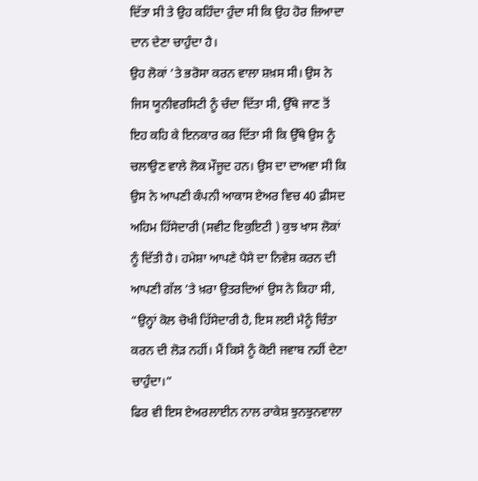ਦਿੱਤਾ ਸੀ ਤੇ ਉਹ ਕਹਿੰਦਾ ਹੁੰਦਾ ਸੀ ਕਿ ਉਹ ਹੋਰ ਜ਼ਿਆਦਾ ਦਾਨ ਦੇਣਾ ਚਾਹੁੰਦਾ ਹੈ।
ਉਹ ਲੋਕਾਂ ’ਤੇ ਭਰੋਸਾ ਕਰਨ ਵਾਲਾ ਸ਼ਖ਼ਸ ਸੀ। ਉਸ ਨੇ ਜਿਸ ਯੂਨੀਵਰਸਿਟੀ ਨੂੰ ਚੰਦਾ ਦਿੱਤਾ ਸੀ, ਉੱਥੇ ਜਾਣ ਤੋਂ ਇਹ ਕਹਿ ਕੇ ਇਨਕਾਰ ਕਰ ਦਿੱਤਾ ਸੀ ਕਿ ਉੱਥੇ ਉਸ ਨੂੰ ਚਲਾਉਣ ਵਾਲੇ ਲੋਕ ਮੌਜੂਦ ਹਨ। ਉਸ ਦਾ ਦਾਅਵਾ ਸੀ ਕਿ ਉਸ ਨੇ ਆਪਣੀ ਕੰਪਨੀ ਆਕਾਸ ਏਅਰ ਵਿਚ 40 ਫ਼ੀਸਦ ਅਹਿਮ ਹਿੱਸੇਦਾਰੀ (ਸਵੀਟ ਇਕੁਇਟੀ ) ਕੁਝ ਖਾਸ ਲੋਕਾਂ ਨੂੰ ਦਿੱਤੀ ਹੈ। ਹਮੇਸ਼ਾ ਆਪਣੇ ਪੈਸੇ ਦਾ ਨਿਵੇਸ਼ ਕਰਨ ਦੀ ਆਪਣੀ ਗੱਲ ’ਤੇ ਖ਼ਰਾ ਉਤਰਦਿਆਂ ਉਸ ਨੇ ਕਿਹਾ ਸੀ, “ਉਨ੍ਹਾਂ ਕੋਲ ਚੋਖੀ ਹਿੱਸੇਦਾਰੀ ਹੈ, ਇਸ ਲਈ ਮੈਨੂੰ ਚਿੰਤਾ ਕਰਨ ਦੀ ਲੋੜ ਨਹੀਂ। ਮੈਂ ਕਿਸੇ ਨੂੰ ਕੋਈ ਜਵਾਬ ਨਹੀਂ ਦੇਣਾ ਚਾਹੁੰਦਾ।”
ਫਿਰ ਵੀ ਇਸ ਏਅਰਲਾਈਨ ਨਾਲ ਰਾਕੇਸ਼ ਝੁਨਝੁਨਵਾਲਾ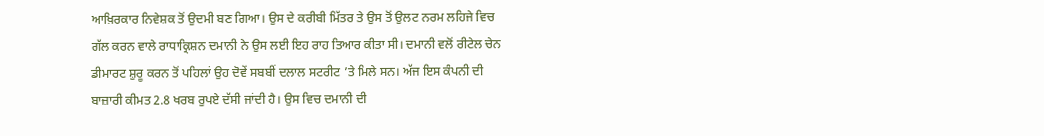ਆਖ਼ਿਰਕਾਰ ਨਿਵੇਸ਼ਕ ਤੋਂ ਉਦਮੀ ਬਣ ਗਿਆ। ਉਸ ਦੇ ਕਰੀਬੀ ਮਿੱਤਰ ਤੇ ਉਸ ਤੋਂ ਉਲਟ ਨਰਮ ਲਹਿਜੇ ਵਿਚ ਗੱਲ ਕਰਨ ਵਾਲੇ ਰਾਧਾਕ੍ਰਿਸ਼ਨ ਦਮਾਨੀ ਨੇ ਉਸ ਲਈ ਇਹ ਰਾਹ ਤਿਆਰ ਕੀਤਾ ਸੀ। ਦਮਾਨੀ ਵਲੋਂ ਰੀਟੇਲ ਚੇਨ ਡੀਮਾਰਟ ਸ਼ੁਰੂ ਕਰਨ ਤੋਂ ਪਹਿਲਾਂ ਉਹ ਦੋਵੇਂ ਸਬਬੀਂ ਦਲਾਲ ਸਟਰੀਟ ’ਤੇ ਮਿਲੇ ਸਨ। ਅੱਜ ਇਸ ਕੰਪਨੀ ਦੀ ਬਾਜ਼ਾਰੀ ਕੀਮਤ 2.8 ਖਰਬ ਰੁਪਏ ਦੱਸੀ ਜਾਂਦੀ ਹੈ। ਉਸ ਵਿਚ ਦਮਾਨੀ ਦੀ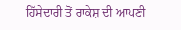ਹਿੱਸੇਦਾਰੀ ਤੋਂ ਰਾਕੇਸ਼ ਦੀ ਆਪਣੀ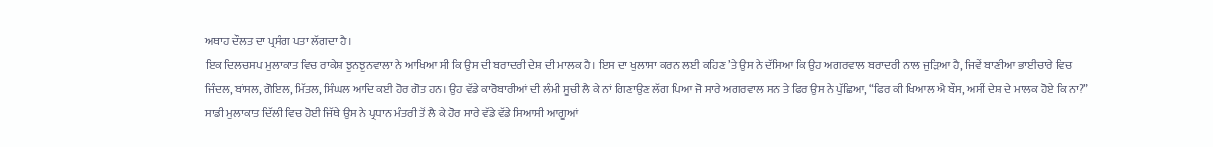ਅਥਾਹ ਦੌਲਤ ਦਾ ਪ੍ਰਸੰਗ ਪਤਾ ਲੱਗਦਾ ਹੈ।
ਇਕ ਦਿਲਚਸਪ ਮੁਲਾਕਾਤ ਵਿਚ ਰਾਕੇਸ਼ ਝੁਨਝੁਨਵਾਲਾ ਨੇ ਆਖਿਆ ਸੀ ਕਿ ਉਸ ਦੀ ਬਰਾਦਰੀ ਦੇਸ਼ ਦੀ ਮਾਲਕ ਹੈ। ਇਸ ਦਾ ਖੁਲਾਸਾ ਕਰਨ ਲਈ ਕਹਿਣ ’ਤੇ ਉਸ ਨੇ ਦੱਸਿਆ ਕਿ ਉਹ ਅਗਰਵਾਲ ਬਰਾਦਰੀ ਨਾਲ ਜੁੜਿਆ ਹੈ, ਜਿਵੇਂ ਬਾਣੀਆ ਭਾਈਚਾਰੇ ਵਿਚ ਜਿੰਦਲ, ਬਾਂਸਲ, ਗੋਇਲ, ਮਿੱਤਲ, ਸਿੰਘਲ ਆਦਿ ਕਈ ਹੋਰ ਗੋਤ ਹਨ। ਉਹ ਵੱਡੇ ਕਾਰੋਬਾਰੀਆਂ ਦੀ ਲੰਮੀ ਸੂਚੀ ਲੈ ਕੇ ਨਾਂ ਗਿਣਾਉਣ ਲੱਗ ਪਿਆ ਜੋ ਸਾਰੇ ਅਗਰਵਾਲ ਸਨ ਤੇ ਫਿਰ ਉਸ ਨੇ ਪੁੱਛਿਆ, “ਫਿਰ ਕੀ ਖਿਆਲ ਐ ਬੌਸ, ਅਸੀਂ ਦੇਸ਼ ਦੇ ਮਾਲਕ ਹੋਏ ਕਿ ਨਾ?”
ਸਾਡੀ ਮੁਲਾਕਾਤ ਦਿੱਲੀ ਵਿਚ ਹੋਈ ਜਿੱਥੇ ਉਸ ਨੇ ਪ੍ਰਧਾਨ ਮੰਤਰੀ ਤੋਂ ਲੈ ਕੇ ਹੋਰ ਸਾਰੇ ਵੱਡੇ ਵੱਡੇ ਸਿਆਸੀ ਆਗੂਆਂ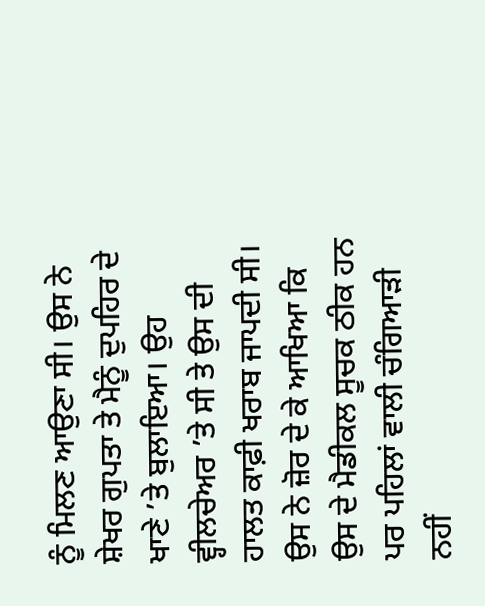ਨੂੰ ਮਿਲਣ ਆਉਣਾ ਸੀ। ਉਸ ਨੇ ਸ਼ੇਖਰ ਗੁਪਤਾ ਤੇ ਮੈਨੂੰ ਦੁਪਹਿਰ ਦੇ ਖਾਣੇ ’ਤੇ ਬੁਲਾਇਆ। ਉਹ ਵ੍ਹੀਲਚੇਅਰ ’ਤੇ ਸੀ ਤੇ ਉਸ ਦੀ ਹਾਲਤ ਕਾਫ਼ੀ ਖਰਾਬ ਜਾਪਦੀ ਸੀ। ਉਸ ਨੇ ਜ਼ੋਰ ਦੇ ਕੇ ਆਖਿਆ ਕਿ ਉਸ ਦੇ ਮੈਡੀਕਲ ਸੂਚਕ ਠੀਕ ਹਨ ਪਰ ਪਹਿਲਾਂ ਵਾਲੀ ਚੰਗਿਆੜੀ ਨਹੀਂ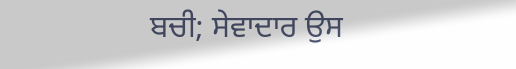ਬਚੀ; ਸੇਵਾਦਾਰ ਉਸ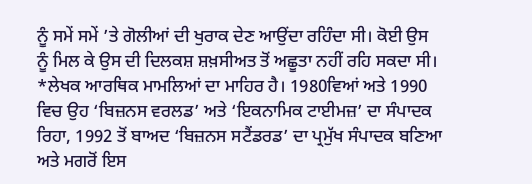ਨੂੰ ਸਮੇਂ ਸਮੇਂ ’ਤੇ ਗੋਲੀਆਂ ਦੀ ਖੁਰਾਕ ਦੇਣ ਆਉਂਦਾ ਰਹਿੰਦਾ ਸੀ। ਕੋਈ ਉਸ ਨੂੰ ਮਿਲ ਕੇ ਉਸ ਦੀ ਦਿਲਕਸ਼ ਸ਼ਖ਼ਸੀਅਤ ਤੋਂ ਅਛੂਤਾ ਨਹੀਂ ਰਹਿ ਸਕਦਾ ਸੀ।
*ਲੇਖਕ ਆਰਥਿਕ ਮਾਮਲਿਆਂ ਦਾ ਮਾਹਿਰ ਹੈ। 1980ਵਿਆਂ ਅਤੇ 1990 ਵਿਚ ਉਹ ‘ਬਿਜ਼ਨਸ ਵਰਲਡ’ ਅਤੇ ‘ਇਕਨਾਮਿਕ ਟਾਈਮਜ਼’ ਦਾ ਸੰਪਾਦਕ ਰਿਹਾ, 1992 ਤੋਂ ਬਾਅਦ ‘ਬਿਜ਼ਨਸ ਸਟੈਂਡਰਡ’ ਦਾ ਪ੍ਰਮੁੱਖ ਸੰਪਾਦਕ ਬਣਿਆ ਅਤੇ ਮਗਰੋਂ ਇਸ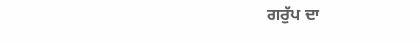ਗਰੁੱਪ ਦਾ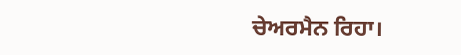ਚੇਅਰਮੈਨ ਰਿਹਾ।